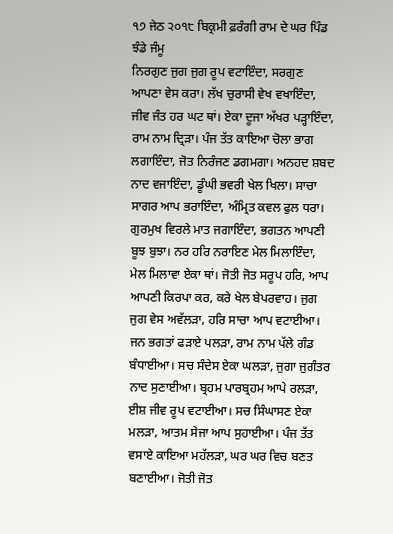੧੭ ਜੇਠ ੨੦੧੮ ਬਿਕ੍ਰਮੀ ਫ਼ਰੰਗੀ ਰਾਮ ਦੇ ਘਰ ਪਿੰਡ ਝੰਡੇ ਜੰਮੂ
ਨਿਰਗੁਣ ਜੁਗ ਜੁਗ ਰੂਪ ਵਟਾਇੰਦਾ, ਸਰਗੁਣ ਆਪਣਾ ਵੇਸ ਕਰਾ। ਲੱਖ ਚੁਰਾਸੀ ਵੇਖ ਵਖਾਇੰਦਾ, ਜੀਵ ਜੰਤ ਹਰ ਘਟ ਥਾਂ। ਏਕਾ ਦੂਜਾ ਅੱਖਰ ਪੜ੍ਹਾਇੰਦਾ, ਰਾਮ ਨਾਮ ਦ੍ਰਿੜਾ। ਪੰਜ ਤੱਤ ਕਾਇਆ ਚੋਲਾ ਭਾਗ ਲਗਾਇੰਦਾ, ਜੋਤ ਨਿਰੰਜਣ ਡਗਮਗਾ। ਅਨਹਦ ਸ਼ਬਦ ਨਾਦ ਵਜਾਇੰਦਾ, ਡੂੰਘੀ ਭਵਰੀ ਖੇਲ ਖਿਲਾ। ਸਾਚਾ ਸਾਗਰ ਆਪ ਭਰਾਇੰਦਾ, ਅੰਮ੍ਰਿਤ ਕਵਲ ਫੁਲ ਧਰਾ। ਗੁਰਮੁਖ ਵਿਰਲੇ ਮਾਤ ਜਗਾਇੰਦਾ, ਭਗਤਨ ਆਪਣੀ ਬੂਝ ਬੁਝਾ। ਨਰ ਹਰਿ ਨਰਾਇਣ ਮੇਲ ਮਿਲਾਇੰਦਾ, ਮੇਲ ਮਿਲਾਵਾ ਏਕਾ ਥਾਂ। ਜੋਤੀ ਜੋਤ ਸਰੂਪ ਹਰਿ, ਆਪ ਆਪਣੀ ਕਿਰਪਾ ਕਰ, ਕਰੇ ਖੇਲ ਬੇਪਰਵਾਹ। ਜੁਗ ਜੁਗ ਵੇਸ ਅਵੱਲੜਾ, ਹਰਿ ਸਾਚਾ ਆਪ ਵਟਾਈਆ। ਜਨ ਭਗਤਾਂ ਫੜਾਏ ਪਲੜਾ, ਰਾਮ ਨਾਮ ਪੱਲੇ ਗੰਡ ਬੰਧਾਈਆ। ਸਚ ਸੰਦੇਸ ਏਕਾ ਘਲੜਾ, ਜੁਗਾ ਜੁਗੰਤਰ ਨਾਦ ਸੁਣਾਈਆ। ਬ੍ਰਹਮ ਪਾਰਬ੍ਰਹਮ ਆਪੇ ਰਲੜਾ, ਈਸ਼ ਜੀਵ ਰੂਪ ਵਟਾਈਆ। ਸਚ ਸਿੰਘਾਸਣ ਏਕਾ ਮਲੜਾ, ਆਤਮ ਸੇਜਾ ਆਪ ਸੁਹਾਈਆ। ਪੰਜ ਤੱਤ ਵਸਾਏ ਕਾਇਆ ਮਹੱਲੜਾ, ਘਰ ਘਰ ਵਿਚ ਬਣਤ ਬਣਾਈਆ। ਜੋਤੀ ਜੋਤ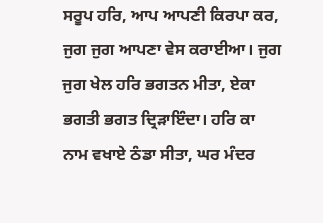ਸਰੂਪ ਹਰਿ, ਆਪ ਆਪਣੀ ਕਿਰਪਾ ਕਰ, ਜੁਗ ਜੁਗ ਆਪਣਾ ਵੇਸ ਕਰਾਈਆ। ਜੁਗ ਜੁਗ ਖੇਲ ਹਰਿ ਭਗਤਨ ਮੀਤਾ, ਏਕਾ ਭਗਤੀ ਭਗਤ ਦ੍ਰਿੜਾਇੰਦਾ। ਹਰਿ ਕਾ ਨਾਮ ਵਖਾਏ ਠੰਡਾ ਸੀਤਾ, ਘਰ ਮੰਦਰ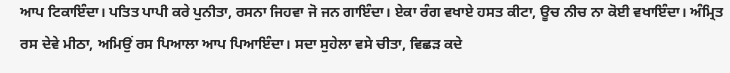ਆਪ ਟਿਕਾਇੰਦਾ। ਪਤਿਤ ਪਾਪੀ ਕਰੇ ਪੁਨੀਤਾ, ਰਸਨਾ ਜਿਹਵਾ ਜੋ ਜਨ ਗਾਇੰਦਾ। ਏਕਾ ਰੰਗ ਵਖਾਏ ਹਸਤ ਕੀਟਾ, ਊਚ ਨੀਚ ਨਾ ਕੋਈ ਵਖਾਇੰਦਾ। ਅੰਮ੍ਰਿਤ ਰਸ ਦੇਵੇ ਮੀਠਾ, ਅਮਿਉਂ ਰਸ ਪਿਆਲਾ ਆਪ ਪਿਆਇੰਦਾ। ਸਦਾ ਸੁਹੇਲਾ ਵਸੇ ਚੀਤਾ, ਵਿਛੜ ਕਦੇ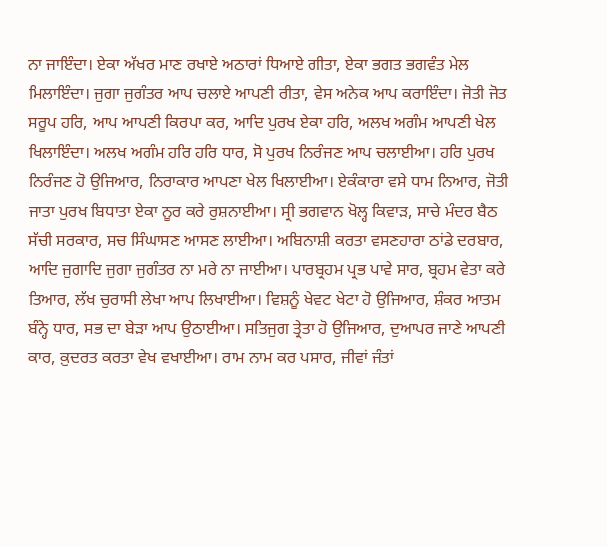ਨਾ ਜਾਇੰਦਾ। ਏਕਾ ਅੱਖਰ ਮਾਣ ਰਖਾਏ ਅਠਾਰਾਂ ਧਿਆਏ ਗੀਤਾ, ਏਕਾ ਭਗਤ ਭਗਵੰਤ ਮੇਲ ਮਿਲਾਇੰਦਾ। ਜੁਗਾ ਜੁਗੰਤਰ ਆਪ ਚਲਾਏ ਆਪਣੀ ਰੀਤਾ, ਵੇਸ ਅਨੇਕ ਆਪ ਕਰਾਇੰਦਾ। ਜੋਤੀ ਜੋਤ ਸਰੂਪ ਹਰਿ, ਆਪ ਆਪਣੀ ਕਿਰਪਾ ਕਰ, ਆਦਿ ਪੁਰਖ ਏਕਾ ਹਰਿ, ਅਲਖ ਅਗੰਮ ਆਪਣੀ ਖੇਲ ਖਿਲਾਇੰਦਾ। ਅਲਖ ਅਗੰਮ ਹਰਿ ਹਰਿ ਧਾਰ, ਸੋ ਪੁਰਖ ਨਿਰੰਜਣ ਆਪ ਚਲਾਈਆ। ਹਰਿ ਪੁਰਖ ਨਿਰੰਜਣ ਹੋ ਉਜਿਆਰ, ਨਿਰਾਕਾਰ ਆਪਣਾ ਖੇਲ ਖਿਲਾਈਆ। ਏਕੰਕਾਰਾ ਵਸੇ ਧਾਮ ਨਿਆਰ, ਜੋਤੀ ਜਾਤਾ ਪੁਰਖ ਬਿਧਾਤਾ ਏਕਾ ਨੂਰ ਕਰੇ ਰੁਸ਼ਨਾਈਆ। ਸ੍ਰੀ ਭਗਵਾਨ ਖੋਲ੍ਹ ਕਿਵਾੜ, ਸਾਚੇ ਮੰਦਰ ਬੈਠ ਸੱਚੀ ਸਰਕਾਰ, ਸਚ ਸਿੰਘਾਸਣ ਆਸਣ ਲਾਈਆ। ਅਬਿਨਾਸ਼ੀ ਕਰਤਾ ਵਸਣਹਾਰਾ ਠਾਂਡੇ ਦਰਬਾਰ, ਆਦਿ ਜੁਗਾਦਿ ਜੁਗਾ ਜੁਗੰਤਰ ਨਾ ਮਰੇ ਨਾ ਜਾਈਆ। ਪਾਰਬ੍ਰਹਮ ਪ੍ਰਭ ਪਾਵੇ ਸਾਰ, ਬ੍ਰਹਮ ਵੇਤਾ ਕਰੇ ਤਿਆਰ, ਲੱਖ ਚੁਰਾਸੀ ਲੇਖਾ ਆਪ ਲਿਖਾਈਆ। ਵਿਸ਼ਨੂੰ ਖੇਵਟ ਖੇਟਾ ਹੋ ਉਜਿਆਰ, ਸ਼ੰਕਰ ਆਤਮ ਬੰਨ੍ਹੇ ਧਾਰ, ਸਭ ਦਾ ਬੇੜਾ ਆਪ ਉਠਾਈਆ। ਸਤਿਜੁਗ ਤ੍ਰੇਤਾ ਹੋ ਉਜਿਆਰ, ਦੁਆਪਰ ਜਾਣੇ ਆਪਣੀ ਕਾਰ, ਕ਼ੁਦਰਤ ਕਰਤਾ ਵੇਖ ਵਖਾਈਆ। ਰਾਮ ਨਾਮ ਕਰ ਪਸਾਰ, ਜੀਵਾਂ ਜੰਤਾਂ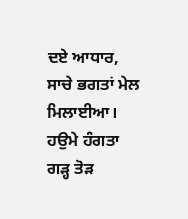ਦਏ ਆਧਾਰ, ਸਾਚੇ ਭਗਤਾਂ ਮੇਲ ਮਿਲਾਈਆ। ਹਉਮੇ ਹੰਗਤਾ ਗੜ੍ਹ ਤੋੜ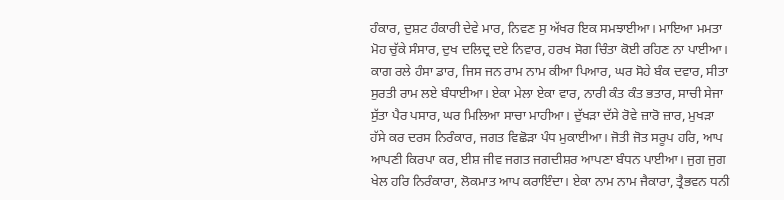ਹੰਕਾਰ, ਦੁਸ਼ਟ ਹੰਕਾਰੀ ਦੇਵੇ ਮਾਰ, ਨਿਵਣ ਸੁ ਅੱਖਰ ਇਕ ਸਮਝਾਈਆ। ਮਾਇਆ ਮਮਤਾ ਮੋਹ ਚੁੱਕੇ ਸੰਸਾਰ, ਦੁਖ ਦਲਿਦ੍ਰ ਦਏ ਨਿਵਾਰ, ਹਰਖ ਸੋਗ ਚਿੰਤਾ ਕੋਈ ਰਹਿਣ ਨਾ ਪਾਈਆ। ਕਾਗ ਰਲੇ ਹੰਸਾ ਡਾਰ, ਜਿਸ ਜਨ ਰਾਮ ਨਾਮ ਕੀਆ ਪਿਆਰ, ਘਰ ਸੋਹੇ ਬੰਕ ਦਵਾਰ, ਸੀਤਾ ਸੁਰਤੀ ਰਾਮ ਲਏ ਬੰਧਾਈਆ। ਏਕਾ ਮੇਲਾ ਏਕਾ ਵਾਰ, ਨਾਰੀ ਕੰਤ ਕੰਤ ਭਤਾਰ, ਸਾਚੀ ਸੇਜਾ ਸੁੱਤਾ ਪੈਰ ਪਸਾਰ, ਘਰ ਮਿਲਿਆ ਸਾਚਾ ਮਾਹੀਆ। ਦੁੱਖੜਾ ਦੱਸੇ ਰੋਵੇ ਜ਼ਾਰੋ ਜ਼ਾਰ, ਮੁਖੜਾ ਹੱਸੇ ਕਰ ਦਰਸ ਨਿਰੰਕਾਰ, ਜਗਤ ਵਿਛੋੜਾ ਪੰਧ ਮੁਕਾਈਆ। ਜੋਤੀ ਜੋਤ ਸਰੂਪ ਹਰਿ, ਆਪ ਆਪਣੀ ਕਿਰਪਾ ਕਰ, ਈਸ਼ ਜੀਵ ਜਗਤ ਜਗਦੀਸ਼ਰ ਆਪਣਾ ਬੰਧਨ ਪਾਈਆ। ਜੁਗ ਜੁਗ ਖੇਲ ਹਰਿ ਨਿਰੰਕਾਰਾ, ਲੋਕਮਾਤ ਆਪ ਕਰਾਇੰਦਾ। ਏਕਾ ਨਾਮ ਨਾਮ ਜੈਕਾਰਾ, ਤ੍ਰੈਭਵਨ ਧਨੀ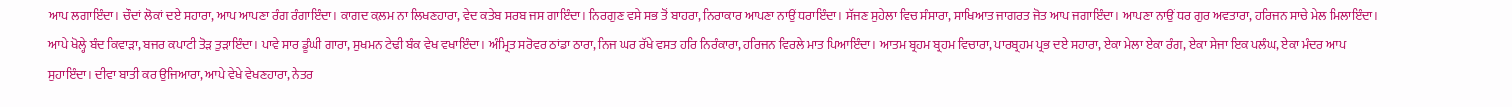ਆਪ ਲਗਾਇੰਦਾ। ਚੌਦਾਂ ਲੋਕਾਂ ਦਏ ਸਹਾਰਾ, ਆਪ ਆਪਣਾ ਰੰਗ ਰੰਗਾਇੰਦਾ। ਕਾਗਦ ਕ਼ਲਮ ਨਾ ਲਿਖਣਹਾਰਾ, ਵੇਦ ਕਤੇਬ ਸਰਬ ਜਸ ਗਾਇੰਦਾ। ਨਿਰਗੁਣ ਵਸੇ ਸਭ ਤੋਂ ਬਾਹਰਾ, ਨਿਰਾਕਾਰ ਆਪਣਾ ਨਾਉਂ ਧਰਾਇੰਦਾ। ਸੱਜਣ ਸੁਹੇਲਾ ਵਿਚ ਸੰਸਾਰਾ, ਸਾਖਿਆਤ ਜਾਗਰਤ ਜੋਤ ਆਪ ਜਗਾਇੰਦਾ। ਆਪਣਾ ਨਾਉਂ ਧਰ ਗੁਰ ਅਵਤਾਰਾ, ਹਰਿਜਨ ਸਾਚੇ ਮੇਲ ਮਿਲਾਇੰਦਾ। ਆਪੇ ਖੋਲ੍ਹੇ ਬੰਦ ਕਿਵਾੜਾ, ਬਜਰ ਕਪਾਟੀ ਤੋੜ ਤੁੜਾਇੰਦਾ। ਪਾਵੇ ਸਾਰ ਡੂੰਘੀ ਗਾਰਾ, ਸੁਖਮਨ ਟੇਢੀ ਬੰਕ ਵੇਖ ਵਖਾਇੰਦਾ। ਅੰਮ੍ਰਿਤ ਸਰੋਵਰ ਠਾਂਡਾ ਠਾਰਾ, ਨਿਜ ਘਰ ਰੱਖੇ ਵਸਤ ਹਰਿ ਨਿਰੰਕਾਰਾ, ਹਰਿਜਨ ਵਿਰਲੇ ਮਾਤ ਪਿਆਇੰਦਾ। ਆਤਮ ਬ੍ਰਹਮ ਬ੍ਰਹਮ ਵਿਚਾਰਾ, ਪਾਰਬ੍ਰਹਮ ਪ੍ਰਭ ਦਏ ਸਹਾਰਾ, ਏਕਾ ਮੇਲਾ ਏਕਾ ਰੰਗ, ਏਕਾ ਸੇਜਾ ਇਕ ਪਲੰਘ, ਏਕਾ ਮੰਦਰ ਆਪ ਸੁਹਾਇੰਦਾ। ਦੀਵਾ ਬਾਤੀ ਕਰ ਉਜਿਆਰਾ, ਆਪੇ ਵੇਖੇ ਵੇਖਣਹਾਰਾ, ਨੇਤਰ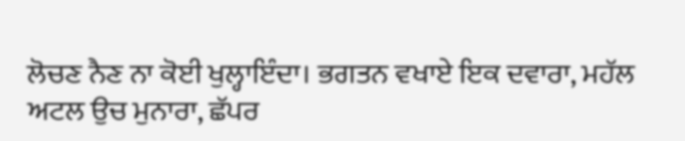ਲੋਚਣ ਨੈਣ ਨਾ ਕੋਈ ਖੁਲ੍ਹਾਇੰਦਾ। ਭਗਤਨ ਵਖਾਏ ਇਕ ਦਵਾਰਾ, ਮਹੱਲ ਅਟਲ ਉਚ ਮੁਨਾਰਾ, ਛੱਪਰ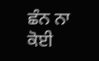ਛੰਨ ਨਾ ਕੋਈ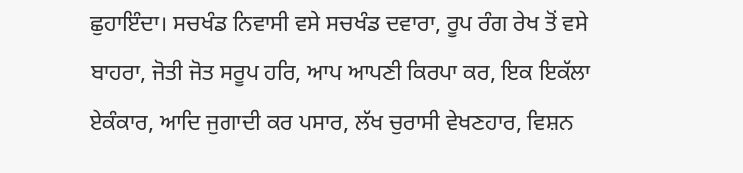ਛੁਹਾਇੰਦਾ। ਸਚਖੰਡ ਨਿਵਾਸੀ ਵਸੇ ਸਚਖੰਡ ਦਵਾਰਾ, ਰੂਪ ਰੰਗ ਰੇਖ ਤੋਂ ਵਸੇ ਬਾਹਰਾ, ਜੋਤੀ ਜੋਤ ਸਰੂਪ ਹਰਿ, ਆਪ ਆਪਣੀ ਕਿਰਪਾ ਕਰ, ਇਕ ਇਕੱਲਾ ਏਕੰਕਾਰ, ਆਦਿ ਜੁਗਾਦੀ ਕਰ ਪਸਾਰ, ਲੱਖ ਚੁਰਾਸੀ ਵੇਖਣਹਾਰ, ਵਿਸ਼ਨ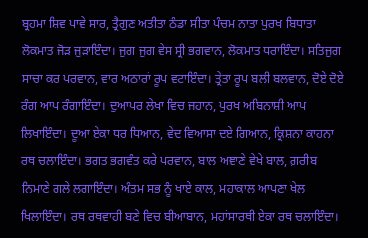ਬ੍ਰਹਮਾ ਸ਼ਿਵ ਪਾਵੇ ਸਾਰ, ਤ੍ਰੈਗੁਣ ਅਤੀਤਾ ਠੰਡਾ ਸੀਤਾ ਪੰਚਮ ਨਾਤਾ ਪੁਰਖ ਬਿਧਾਤਾ ਲੋਕਮਾਤ ਜੋੜ ਜੁੜਾਇੰਦਾ। ਜੁਗ ਜੁਗ ਵੇਸ ਸ੍ਰੀ ਭਗਵਾਨ, ਲੋਕਮਾਤ ਧਰਾਇੰਦਾ। ਸਤਿਜੁਗ ਸਾਚਾ ਕਰ ਪਰਵਾਨ, ਵਾਰ ਅਠਾਰਾਂ ਰੂਪ ਵਟਾਇੰਦਾ। ਤ੍ਰੇਤਾ ਰੂਪ ਬਲੀ ਬਲਵਾਨ, ਦੋਏ ਦੋਏ ਰੰਗ ਆਪ ਰੰਗਾਇੰਦਾ। ਦੁਆਪਰ ਲੇਖਾ ਵਿਚ ਜਹਾਨ, ਪੁਰਖ ਅਬਿਨਾਸ਼ੀ ਆਪ ਲਿਖਾਇੰਦਾ। ਦੂਆ ਏਕਾ ਧਰ ਧਿਆਨ, ਵੇਦ ਵਿਆਸਾ ਦਏ ਗਿਆਨ, ਕ੍ਰਿਸ਼ਨਾ ਕਾਹਨਾ ਰਥ ਚਲਾਇੰਦਾ। ਭਗਤ ਭਗਵੰਤ ਕਰੇ ਪਰਵਾਨ, ਬਾਲ ਅਞਾਣੇ ਵੇਖੇ ਬਾਲ, ਗ਼ਰੀਬ ਨਿਮਾਣੇ ਗਲੇ ਲਗਾਇੰਦਾ। ਅੰਤਮ ਸਭ ਨੂੰ ਖਾਏ ਕਾਲ, ਮਹਾਕਾਲ ਆਪਣਾ ਖੇਲ ਖਿਲਾਇੰਦਾ। ਰਥ ਰਥਵਾਹੀ ਬਣੇ ਵਿਚ ਬੀਆਬਾਨ, ਮਹਾਂਸਾਰਥੀ ਏਕਾ ਰਥ ਚਲਾਇੰਦਾ।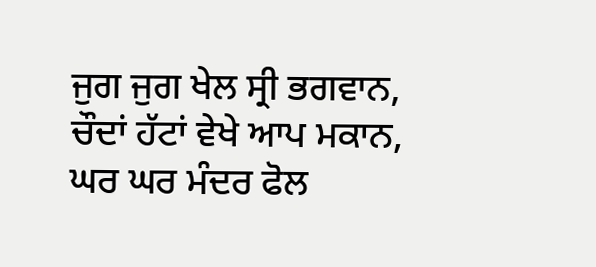ਜੁਗ ਜੁਗ ਖੇਲ ਸ੍ਰੀ ਭਗਵਾਨ, ਚੌਦਾਂ ਹੱਟਾਂ ਵੇਖੇ ਆਪ ਮਕਾਨ, ਘਰ ਘਰ ਮੰਦਰ ਫੋਲ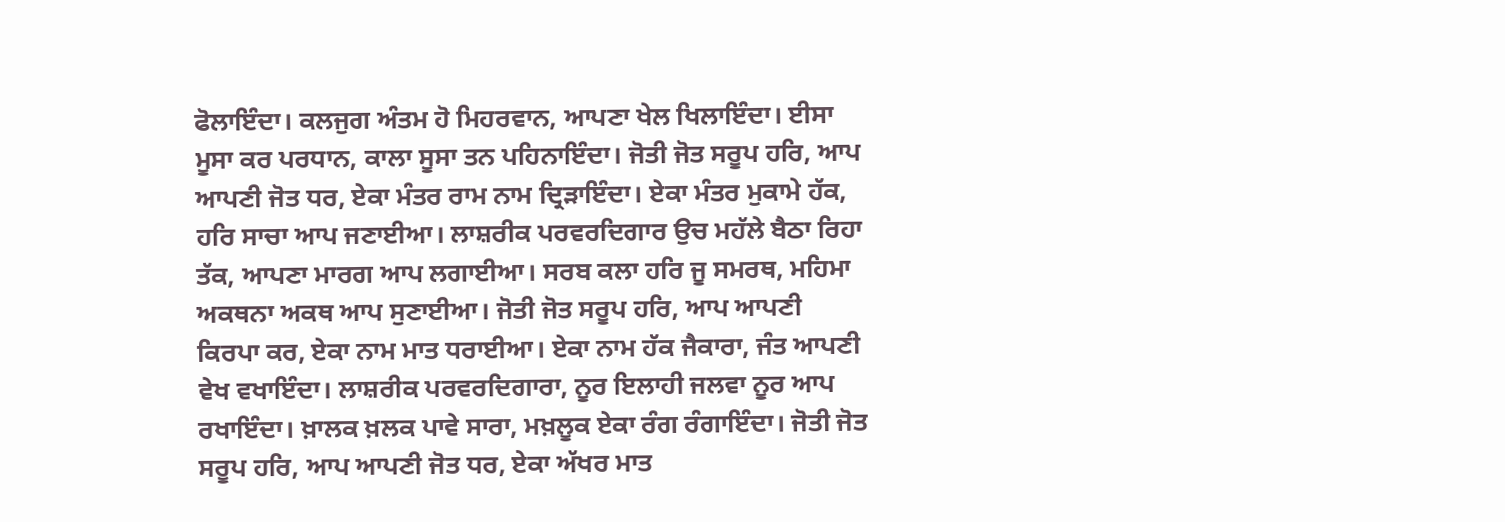ਫੋਲਾਇੰਦਾ। ਕਲਜੁਗ ਅੰਤਮ ਹੋ ਮਿਹਰਵਾਨ, ਆਪਣਾ ਖੇਲ ਖਿਲਾਇੰਦਾ। ਈਸਾ ਮੂਸਾ ਕਰ ਪਰਧਾਨ, ਕਾਲਾ ਸੂਸਾ ਤਨ ਪਹਿਨਾਇੰਦਾ। ਜੋਤੀ ਜੋਤ ਸਰੂਪ ਹਰਿ, ਆਪ ਆਪਣੀ ਜੋਤ ਧਰ, ਏਕਾ ਮੰਤਰ ਰਾਮ ਨਾਮ ਦ੍ਰਿੜਾਇੰਦਾ। ਏਕਾ ਮੰਤਰ ਮੁਕਾਮੇ ਹੱਕ, ਹਰਿ ਸਾਚਾ ਆਪ ਜਣਾਈਆ। ਲਾਸ਼ਰੀਕ ਪਰਵਰਦਿਗਾਰ ਉਚ ਮਹੱਲੇ ਬੈਠਾ ਰਿਹਾ ਤੱਕ, ਆਪਣਾ ਮਾਰਗ ਆਪ ਲਗਾਈਆ। ਸਰਬ ਕਲਾ ਹਰਿ ਜੂ ਸਮਰਥ, ਮਹਿਮਾ ਅਕਥਨਾ ਅਕਥ ਆਪ ਸੁਣਾਈਆ। ਜੋਤੀ ਜੋਤ ਸਰੂਪ ਹਰਿ, ਆਪ ਆਪਣੀ ਕਿਰਪਾ ਕਰ, ਏਕਾ ਨਾਮ ਮਾਤ ਧਰਾਈਆ। ਏਕਾ ਨਾਮ ਹੱਕ ਜੈਕਾਰਾ, ਜੰਤ ਆਪਣੀ ਵੇਖ ਵਖਾਇੰਦਾ। ਲਾਸ਼ਰੀਕ ਪਰਵਰਦਿਗਾਰਾ, ਨੂਰ ਇਲਾਹੀ ਜਲਵਾ ਨੂਰ ਆਪ ਰਖਾਇੰਦਾ। ਖ਼ਾਲਕ ਖ਼ਲਕ ਪਾਵੇ ਸਾਰਾ, ਮਖ਼ਲੂਕ ਏਕਾ ਰੰਗ ਰੰਗਾਇੰਦਾ। ਜੋਤੀ ਜੋਤ ਸਰੂਪ ਹਰਿ, ਆਪ ਆਪਣੀ ਜੋਤ ਧਰ, ਏਕਾ ਅੱਖਰ ਮਾਤ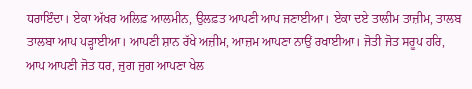ਧਰਾਇੰਦਾ। ਏਕਾ ਅੱਖਰ ਅਲਿਫ਼ ਆਲਮੀਨ, ਉਲਫ਼ਤ ਆਪਣੀ ਆਪ ਜਣਾਈਆ। ਏਕਾ ਦਏ ਤਾਲੀਮ ਤਾਜ਼ੀਮ, ਤਾਲਬ ਤਾਲਬਾ ਆਪ ਪੜ੍ਹਾਈਆ। ਆਪਣੀ ਸ਼ਾਨ ਰੱਖੇ ਅਜ਼ੀਮ, ਆਜ਼ਮ ਆਪਣਾ ਨਾਉਂ ਰਖਾਈਆ। ਜੋਤੀ ਜੋਤ ਸਰੂਪ ਹਰਿ, ਆਪ ਆਪਣੀ ਜੋਤ ਧਰ, ਜੁਗ ਜੁਗ ਆਪਣਾ ਖੇਲ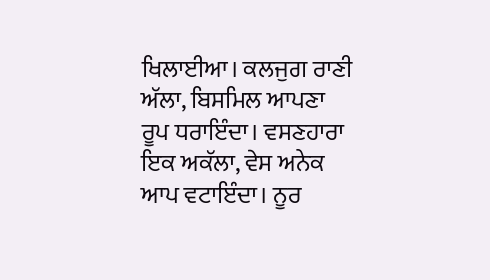ਖਿਲਾਈਆ। ਕਲਜੁਗ ਰਾਣੀ ਅੱਲਾ, ਬਿਸਮਿਲ ਆਪਣਾ ਰੂਪ ਧਰਾਇੰਦਾ। ਵਸਣਹਾਰਾ ਇਕ ਅਕੱਲਾ, ਵੇਸ ਅਨੇਕ ਆਪ ਵਟਾਇੰਦਾ। ਨੂਰ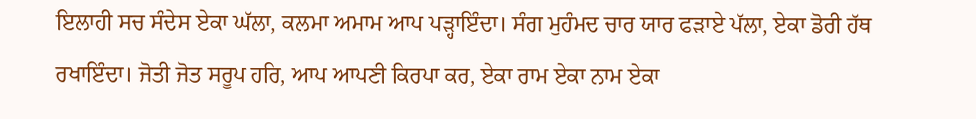ਇਲਾਹੀ ਸਚ ਸੰਦੇਸ ਏਕਾ ਘੱਲਾ, ਕਲਮਾ ਅਮਾਮ ਆਪ ਪੜ੍ਹਾਇੰਦਾ। ਸੰਗ ਮੁਹੰਮਦ ਚਾਰ ਯਾਰ ਫੜਾਏ ਪੱਲਾ, ਏਕਾ ਡੋਰੀ ਹੱਥ ਰਖਾਇੰਦਾ। ਜੋਤੀ ਜੋਤ ਸਰੂਪ ਹਰਿ, ਆਪ ਆਪਣੀ ਕਿਰਪਾ ਕਰ, ਏਕਾ ਰਾਮ ਏਕਾ ਨਾਮ ਏਕਾ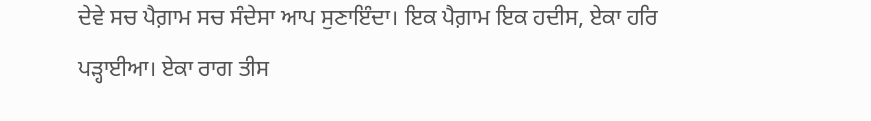ਦੇਵੇ ਸਚ ਪੈਗ਼ਾਮ ਸਚ ਸੰਦੇਸਾ ਆਪ ਸੁਣਾਇੰਦਾ। ਇਕ ਪੈਗ਼ਾਮ ਇਕ ਹਦੀਸ, ਏਕਾ ਹਰਿ ਪੜ੍ਹਾਈਆ। ਏਕਾ ਰਾਗ ਤੀਸ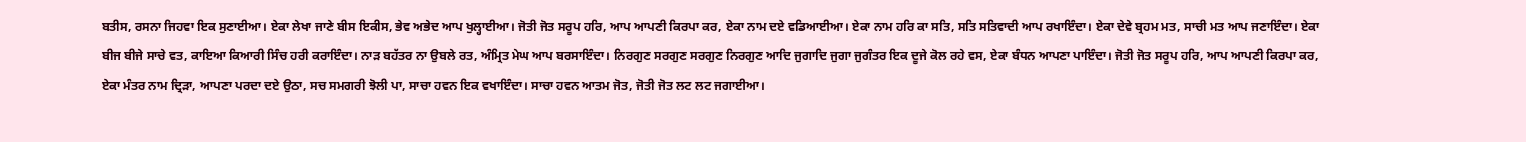ਬਤੀਸ, ਰਸਨਾ ਜਿਹਵਾ ਇਕ ਸੁਣਾਈਆ। ਏਕਾ ਲੇਖਾ ਜਾਣੇ ਬੀਸ ਇਕੀਸ, ਭੇਵ ਅਭੇਦ ਆਪ ਖੁਲ੍ਹਾਈਆ। ਜੋਤੀ ਜੋਤ ਸਰੂਪ ਹਰਿ, ਆਪ ਆਪਣੀ ਕਿਰਪਾ ਕਰ, ਏਕਾ ਨਾਮ ਦਏ ਵਡਿਆਈਆ। ਏਕਾ ਨਾਮ ਹਰਿ ਕਾ ਸਤਿ, ਸਤਿ ਸਤਿਵਾਦੀ ਆਪ ਰਖਾਇੰਦਾ। ਏਕਾ ਦੇਵੇ ਬ੍ਰਹਮ ਮਤ, ਸਾਚੀ ਮਤ ਆਪ ਜਣਾਇੰਦਾ। ਏਕਾ ਬੀਜ ਬੀਜੇ ਸਾਚੇ ਵਤ, ਕਾਇਆ ਕਿਆਰੀ ਸਿੰਚ ਹਰੀ ਕਰਾਇੰਦਾ। ਨਾੜ ਬਹੱਤਰ ਨਾ ਉਬਲੇ ਰਤ, ਅੰਮ੍ਰਿਤ ਮੇਘ ਆਪ ਬਰਸਾਇੰਦਾ। ਨਿਰਗੁਣ ਸਰਗੁਣ ਸਰਗੁਣ ਨਿਰਗੁਣ ਆਦਿ ਜੁਗਾਦਿ ਜੁਗਾ ਜੁਗੰਤਰ ਇਕ ਦੂਜੇ ਕੋਲ ਰਹੇ ਵਸ, ਏਕਾ ਬੰਧਨ ਆਪਣਾ ਪਾਇੰਦਾ। ਜੋਤੀ ਜੋਤ ਸਰੂਪ ਹਰਿ, ਆਪ ਆਪਣੀ ਕਿਰਪਾ ਕਰ, ਏਕਾ ਮੰਤਰ ਨਾਮ ਦ੍ਰਿੜਾ, ਆਪਣਾ ਪਰਦਾ ਦਏ ਉਠਾ, ਸਚ ਸਮਗਰੀ ਝੋਲੀ ਪਾ, ਸਾਚਾ ਹਵਨ ਇਕ ਵਖਾਇੰਦਾ। ਸਾਚਾ ਹਵਨ ਆਤਮ ਜੋਤ, ਜੋਤੀ ਜੋਤ ਲਟ ਲਟ ਜਗਾਈਆ।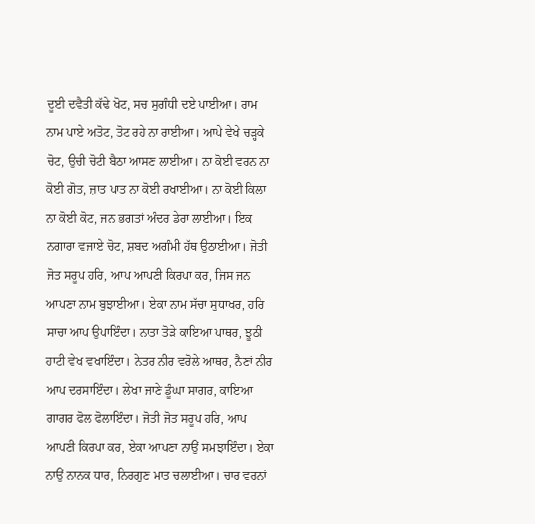ਦੂਈ ਦਵੈਤੀ ਕੱਢੇ ਖੋਟ, ਸਚ ਸੁਗੰਧੀ ਦਏ ਪਾਈਆ। ਰਾਮ ਨਾਮ ਪਾਏ ਅਤੋਟ, ਤੋਟ ਰਹੇ ਨਾ ਰਾਈਆ। ਆਪੇ ਵੇਖੇ ਚੜ੍ਹਕੇ ਚੋਟ, ਉਚੀ ਚੋਟੀ ਬੈਠਾ ਆਸਣ ਲਾਈਆ। ਨਾ ਕੋਈ ਵਰਨ ਨਾ ਕੋਈ ਗੋਤ, ਜ਼ਾਤ ਪਾਤ ਨਾ ਕੋਈ ਰਖਾਈਆ। ਨਾ ਕੋਈ ਕਿਲਾ ਨਾ ਕੋਈ ਕੋਟ, ਜਨ ਭਗਤਾਂ ਅੰਦਰ ਡੇਰਾ ਲਾਈਆ। ਇਕ ਨਗਾਰਾ ਵਜਾਏ ਚੋਟ, ਸ਼ਬਦ ਅਗੰਮੀ ਹੱਥ ਉਠਾਈਆ। ਜੋਤੀ ਜੋਤ ਸਰੂਪ ਹਰਿ, ਆਪ ਆਪਣੀ ਕਿਰਪਾ ਕਰ, ਜਿਸ ਜਨ ਆਪਣਾ ਨਾਮ ਬੁਝਾਈਆ। ਏਕਾ ਨਾਮ ਸੱਚਾ ਸੁਧਾਖਰ, ਹਰਿ ਸਾਚਾ ਆਪ ਉਪਾਇੰਦਾ। ਨਾਤਾ ਤੋੜੇ ਕਾਇਆ ਪਾਥਰ, ਝੂਠੀ ਹਾਟੀ ਵੇਖ ਵਖਾਇੰਦਾ। ਨੇਤਰ ਨੀਰ ਵਰੋਲੇ ਆਥਰ, ਨੈਣਾਂ ਨੀਰ ਆਪ ਦਰਸਾਇੰਦਾ। ਲੇਖਾ ਜਾਣੇ ਡੂੰਘਾ ਸਾਗਰ, ਕਾਇਆ ਗਾਗਰ ਫੋਲ ਫੋਲਾਇੰਦਾ। ਜੋਤੀ ਜੋਤ ਸਰੂਪ ਹਰਿ, ਆਪ ਆਪਣੀ ਕਿਰਪਾ ਕਰ, ਏਕਾ ਆਪਣਾ ਨਾਉਂ ਸਮਝਾਇੰਦਾ। ਏਕਾ ਨਾਉਂ ਨਾਨਕ ਧਾਰ, ਨਿਰਗੁਣ ਮਾਤ ਚਲਾਈਆ। ਚਾਰ ਵਰਨਾਂ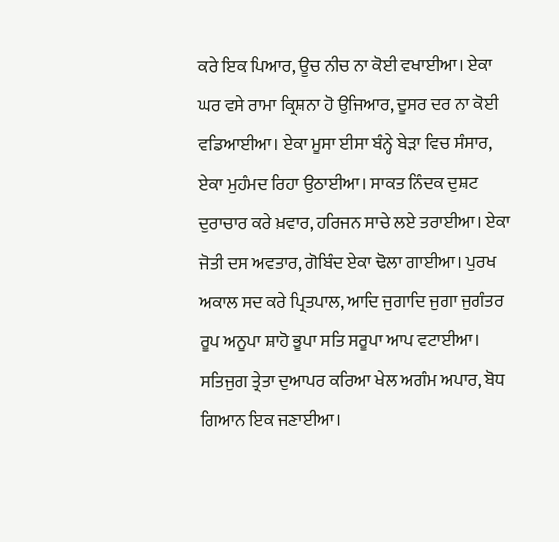ਕਰੇ ਇਕ ਪਿਆਰ, ਊਚ ਨੀਚ ਨਾ ਕੋਈ ਵਖਾਈਆ। ਏਕਾ ਘਰ ਵਸੇ ਰਾਮਾ ਕ੍ਰਿਸ਼ਨਾ ਹੋ ਉਜਿਆਰ, ਦੂਸਰ ਦਰ ਨਾ ਕੋਈ ਵਡਿਆਈਆ। ਏਕਾ ਮੂਸਾ ਈਸਾ ਬੰਨ੍ਹੇ ਬੇੜਾ ਵਿਚ ਸੰਸਾਰ, ਏਕਾ ਮੁਹੰਮਦ ਰਿਹਾ ਉਠਾਈਆ। ਸਾਕਤ ਨਿੰਦਕ ਦੁਸ਼ਟ ਦੁਰਾਚਾਰ ਕਰੇ ਖ਼ਵਾਰ, ਹਰਿਜਨ ਸਾਚੇ ਲਏ ਤਰਾਈਆ। ਏਕਾ ਜੋਤੀ ਦਸ ਅਵਤਾਰ, ਗੋਬਿੰਦ ਏਕਾ ਢੋਲਾ ਗਾਈਆ। ਪੁਰਖ ਅਕਾਲ ਸਦ ਕਰੇ ਪ੍ਰਿਤਪਾਲ, ਆਦਿ ਜੁਗਾਦਿ ਜੁਗਾ ਜੁਗੰਤਰ ਰੂਪ ਅਨੂਪਾ ਸ਼ਾਹੋ ਭੂਪਾ ਸਤਿ ਸਰੂਪਾ ਆਪ ਵਟਾਈਆ। ਸਤਿਜੁਗ ਤ੍ਰੇਤਾ ਦੁਆਪਰ ਕਰਿਆ ਖੇਲ ਅਗੰਮ ਅਪਾਰ, ਬੋਧ ਗਿਆਨ ਇਕ ਜਣਾਈਆ।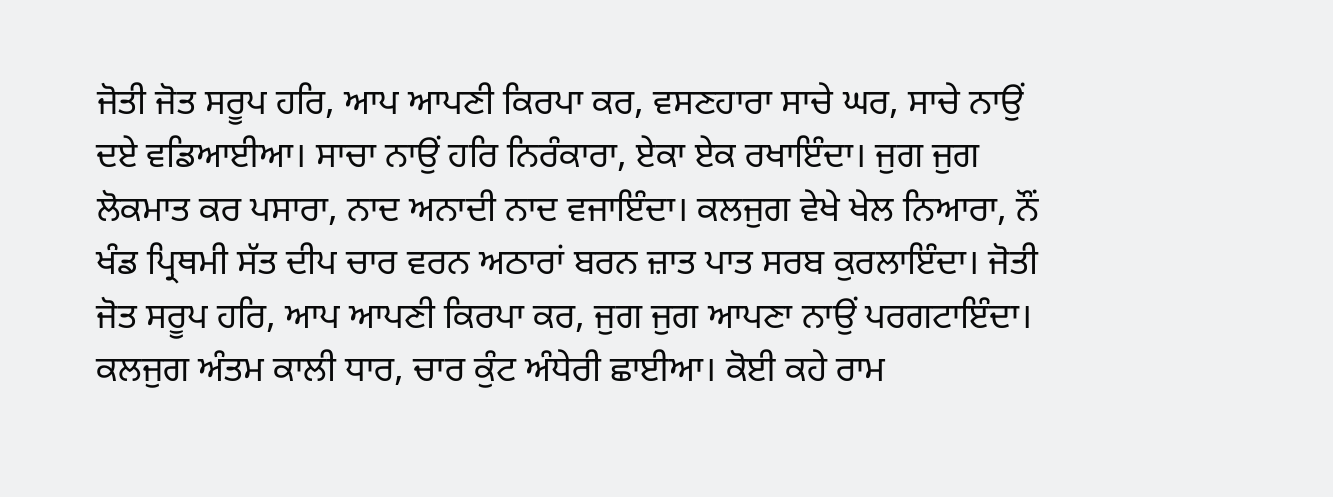ਜੋਤੀ ਜੋਤ ਸਰੂਪ ਹਰਿ, ਆਪ ਆਪਣੀ ਕਿਰਪਾ ਕਰ, ਵਸਣਹਾਰਾ ਸਾਚੇ ਘਰ, ਸਾਚੇ ਨਾਉਂ ਦਏ ਵਡਿਆਈਆ। ਸਾਚਾ ਨਾਉਂ ਹਰਿ ਨਿਰੰਕਾਰਾ, ਏਕਾ ਏਕ ਰਖਾਇੰਦਾ। ਜੁਗ ਜੁਗ ਲੋਕਮਾਤ ਕਰ ਪਸਾਰਾ, ਨਾਦ ਅਨਾਦੀ ਨਾਦ ਵਜਾਇੰਦਾ। ਕਲਜੁਗ ਵੇਖੇ ਖੇਲ ਨਿਆਰਾ, ਨੌਂ ਖੰਡ ਪ੍ਰਿਥਮੀ ਸੱਤ ਦੀਪ ਚਾਰ ਵਰਨ ਅਠਾਰਾਂ ਬਰਨ ਜ਼ਾਤ ਪਾਤ ਸਰਬ ਕੁਰਲਾਇੰਦਾ। ਜੋਤੀ ਜੋਤ ਸਰੂਪ ਹਰਿ, ਆਪ ਆਪਣੀ ਕਿਰਪਾ ਕਰ, ਜੁਗ ਜੁਗ ਆਪਣਾ ਨਾਉਂ ਪਰਗਟਾਇੰਦਾ। ਕਲਜੁਗ ਅੰਤਮ ਕਾਲੀ ਧਾਰ, ਚਾਰ ਕੁੰਟ ਅੰਧੇਰੀ ਛਾਈਆ। ਕੋਈ ਕਹੇ ਰਾਮ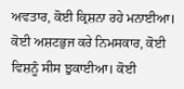ਅਵਤਾਰ, ਕੋਈ ਕ੍ਰਿਸ਼ਨਾ ਰਹੇ ਮਨਾਈਆ। ਕੋਈ ਅਸ਼ਟਭੁਜ ਕਰੇ ਨਿਮਸਕਾਰ, ਕੋਈ ਵਿਸ਼ਨੂੰ ਸੀਸ ਝੁਕਾਈਆ। ਕੋਈ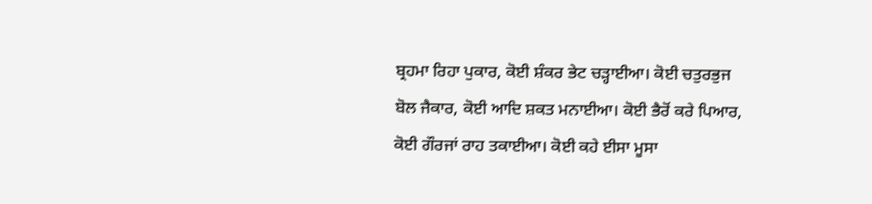ਬ੍ਰਹਮਾ ਰਿਹਾ ਪੁਕਾਰ, ਕੋਈ ਸ਼ੰਕਰ ਭੇਟ ਚੜ੍ਹਾਈਆ। ਕੋਈ ਚਤੁਰਭੁਜ ਬੋਲ ਜੈਕਾਰ, ਕੋਈ ਆਦਿ ਸ਼ਕਤ ਮਨਾਈਆ। ਕੋਈ ਭੈਰੋਂ ਕਰੇ ਪਿਆਰ, ਕੋਈ ਗੌਰਜਾਂ ਰਾਹ ਤਕਾਈਆ। ਕੋਈ ਕਹੇ ਈਸਾ ਮੂਸਾ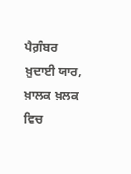ਪੈਗ਼ੰਬਰ ਖ਼ੁਦਾਈ ਯਾਰ, ਖ਼ਾਲਕ ਖ਼ਲਕ ਵਿਚ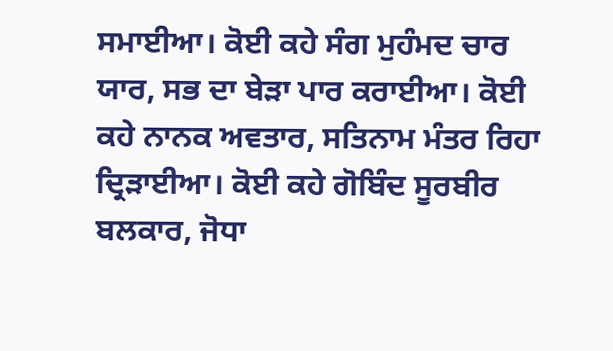ਸਮਾਈਆ। ਕੋਈ ਕਹੇ ਸੰਗ ਮੁਹੰਮਦ ਚਾਰ ਯਾਰ, ਸਭ ਦਾ ਬੇੜਾ ਪਾਰ ਕਰਾਈਆ। ਕੋਈ ਕਹੇ ਨਾਨਕ ਅਵਤਾਰ, ਸਤਿਨਾਮ ਮੰਤਰ ਰਿਹਾ ਦ੍ਰਿੜਾਈਆ। ਕੋਈ ਕਹੇ ਗੋਬਿੰਦ ਸੂਰਬੀਰ ਬਲਕਾਰ, ਜੋਧਾ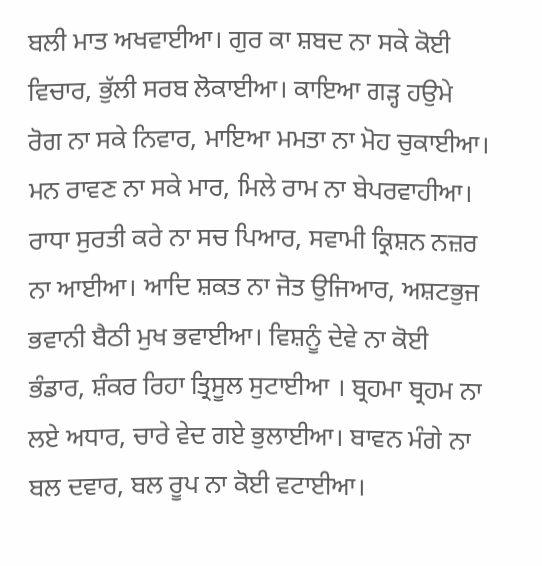ਬਲੀ ਮਾਤ ਅਖਵਾਈਆ। ਗੁਰ ਕਾ ਸ਼ਬਦ ਨਾ ਸਕੇ ਕੋਈ ਵਿਚਾਰ, ਭੁੱਲੀ ਸਰਬ ਲੋਕਾਈਆ। ਕਾਇਆ ਗੜ੍ਹ ਹਉਮੇ ਰੋਗ ਨਾ ਸਕੇ ਨਿਵਾਰ, ਮਾਇਆ ਮਮਤਾ ਨਾ ਮੋਹ ਚੁਕਾਈਆ। ਮਨ ਰਾਵਣ ਨਾ ਸਕੇ ਮਾਰ, ਮਿਲੇ ਰਾਮ ਨਾ ਬੇਪਰਵਾਹੀਆ। ਰਾਧਾ ਸੁਰਤੀ ਕਰੇ ਨਾ ਸਚ ਪਿਆਰ, ਸਵਾਮੀ ਕ੍ਰਿਸ਼ਨ ਨਜ਼ਰ ਨਾ ਆਈਆ। ਆਦਿ ਸ਼ਕਤ ਨਾ ਜੋਤ ਉਜਿਆਰ, ਅਸ਼ਟਭੁਜ ਭਵਾਨੀ ਬੈਠੀ ਮੁਖ ਭਵਾਈਆ। ਵਿਸ਼ਨੂੰ ਦੇਵੇ ਨਾ ਕੋਈ ਭੰਡਾਰ, ਸ਼ੰਕਰ ਰਿਹਾ ਤ੍ਰਿਸੂਲ ਸੁਟਾਈਆ । ਬ੍ਰਹਮਾ ਬ੍ਰਹਮ ਨਾ ਲਏ ਅਧਾਰ, ਚਾਰੇ ਵੇਦ ਗਏ ਭੁਲਾਈਆ। ਬਾਵਨ ਮੰਗੇ ਨਾ ਬਲ ਦਵਾਰ, ਬਲ ਰੂਪ ਨਾ ਕੋਈ ਵਟਾਈਆ।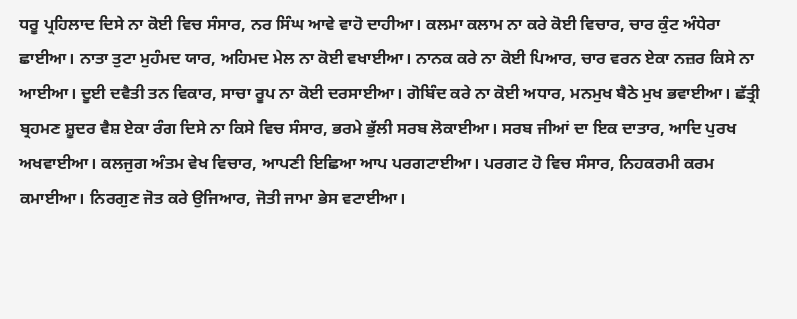ਧਰੂ ਪ੍ਰਹਿਲਾਦ ਦਿਸੇ ਨਾ ਕੋਈ ਵਿਚ ਸੰਸਾਰ, ਨਰ ਸਿੰਘ ਆਵੇ ਵਾਹੋ ਦਾਹੀਆ। ਕਲਮਾ ਕਲਾਮ ਨਾ ਕਰੇ ਕੋਈ ਵਿਚਾਰ, ਚਾਰ ਕੁੰਟ ਅੰਧੇਰਾ ਛਾਈਆ। ਨਾਤਾ ਤੁਟਾ ਮੁਹੰਮਦ ਯਾਰ, ਅਹਿਮਦ ਮੇਲ ਨਾ ਕੋਈ ਵਖਾਈਆ। ਨਾਨਕ ਕਰੇ ਨਾ ਕੋਈ ਪਿਆਰ, ਚਾਰ ਵਰਨ ਏਕਾ ਨਜ਼ਰ ਕਿਸੇ ਨਾ ਆਈਆ। ਦੂਈ ਦਵੈਤੀ ਤਨ ਵਿਕਾਰ, ਸਾਚਾ ਰੂਪ ਨਾ ਕੋਈ ਦਰਸਾਈਆ। ਗੋਬਿੰਦ ਕਰੇ ਨਾ ਕੋਈ ਅਧਾਰ, ਮਨਮੁਖ ਬੈਠੇ ਮੁਖ ਭਵਾਈਆ। ਛੱਤ੍ਰੀ ਬ੍ਰਹਮਣ ਸ਼ੂਦਰ ਵੈਸ਼ ਏਕਾ ਰੰਗ ਦਿਸੇ ਨਾ ਕਿਸੇ ਵਿਚ ਸੰਸਾਰ, ਭਰਮੇ ਭੁੱਲੀ ਸਰਬ ਲੋਕਾਈਆ। ਸਰਬ ਜੀਆਂ ਦਾ ਇਕ ਦਾਤਾਰ, ਆਦਿ ਪੁਰਖ ਅਖਵਾਈਆ। ਕਲਜੁਗ ਅੰਤਮ ਵੇਖ ਵਿਚਾਰ, ਆਪਣੀ ਇਛਿਆ ਆਪ ਪਰਗਟਾਈਆ। ਪਰਗਟ ਹੋ ਵਿਚ ਸੰਸਾਰ, ਨਿਹਕਰਮੀ ਕਰਮ ਕਮਾਈਆ। ਨਿਰਗੁਣ ਜੋਤ ਕਰੇ ਉਜਿਆਰ, ਜੋਤੀ ਜਾਮਾ ਭੇਸ ਵਟਾਈਆ।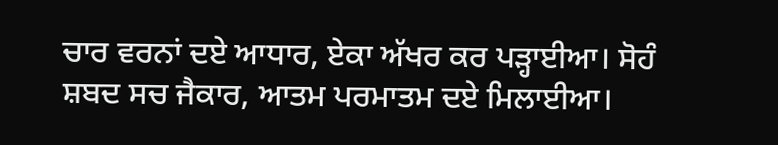ਚਾਰ ਵਰਨਾਂ ਦਏ ਆਧਾਰ, ਏਕਾ ਅੱਖਰ ਕਰ ਪੜ੍ਹਾਈਆ। ਸੋਹੰ ਸ਼ਬਦ ਸਚ ਜੈਕਾਰ, ਆਤਮ ਪਰਮਾਤਮ ਦਏ ਮਿਲਾਈਆ।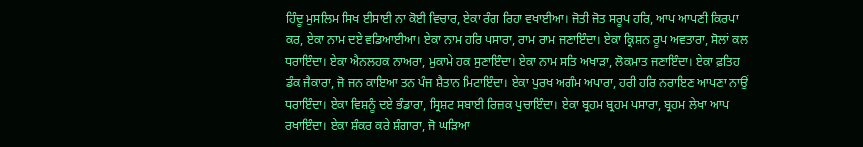ਹਿੰਦੂ ਮੁਸਲਿਮ ਸਿਖ ਈਸਾਈ ਨਾ ਕੋਈ ਵਿਚਾਰ, ਏਕਾ ਰੰਗ ਰਿਹਾ ਵਖਾਈਆ। ਜੋਤੀ ਜੋਤ ਸਰੂਪ ਹਰਿ, ਆਪ ਆਪਣੀ ਕਿਰਪਾ ਕਰ, ਏਕਾ ਨਾਮ ਦਏ ਵਡਿਆਈਆ। ਏਕਾ ਨਾਮ ਹਰਿ ਪਸਾਰਾ, ਰਾਮ ਰਾਮ ਜਣਾਇੰਦਾ। ਏਕਾ ਕ੍ਰਿਸ਼ਨ ਰੂਪ ਅਵਤਾਰਾ, ਸੋਲਾਂ ਕਲ ਧਰਾਇੰਦਾ। ਏਕਾ ਐਨਲਹਕ ਨਾਅਰਾ, ਮੁਕਾਮੇ ਹਕ ਸੁਣਾਇੰਦਾ। ਏਕਾ ਨਾਮ ਸਤਿ ਅਖਾੜਾ, ਲੋਕਮਾਤ ਜਣਾਇੰਦਾ। ਏਕਾ ਫ਼ਤਿਹ ਡੰਕ ਜੈਕਾਰਾ, ਜੋ ਜਨ ਕਾਇਆ ਤਨ ਪੰਜ ਸ਼ੈਤਾਨ ਮਿਟਾਇੰਦਾ। ਏਕਾ ਪੁਰਖ ਅਗੰਮ ਅਪਾਰਾ, ਹਰੀ ਹਰਿ ਨਰਾਇਣ ਆਪਣਾ ਨਾਉਂ ਧਰਾਇੰਦਾ। ਏਕਾ ਵਿਸ਼ਨੂੰ ਦਏ ਭੰਡਾਰਾ, ਸ੍ਰਿਸ਼ਟ ਸਬਾਈ ਰਿਜ਼ਕ ਪੁਚਾਇੰਦਾ। ਏਕਾ ਬ੍ਰਹਮ ਬ੍ਰਹਮ ਪਸਾਰਾ, ਬ੍ਰਹਮ ਲੇਖਾ ਆਪ ਰਖਾਇੰਦਾ। ਏਕਾ ਸ਼ੰਕਰ ਕਰੇ ਸ਼ੰਗਾਰਾ, ਜੋ ਘੜਿਆ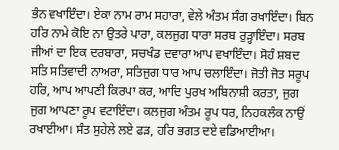ਭੰਨ ਵਖਾਇੰਦਾ। ਏਕਾ ਨਾਮ ਰਾਮ ਸਹਾਰਾ, ਵੇਲੇ ਅੰਤਮ ਸੰਗ ਰਖਾਇੰਦਾ। ਬਿਨ ਹਰਿ ਨਾਮੇ ਕੋਇ ਨਾ ਉਤਰੇ ਪਾਰਾ, ਕਲਜੁਗ ਧਾਰਾ ਸਰਬ ਰੁੜ੍ਹਾਇੰਦਾ। ਸਰਬ ਜੀਆਂ ਦਾ ਇਕ ਦਰਬਾਰਾ, ਸਚਖੰਡ ਦਵਾਰਾ ਆਪ ਵਖਾਇੰਦਾ। ਸੋਹੰ ਸ਼ਬਦ ਸਤਿ ਸਤਿਵਾਦੀ ਨਾਅਰਾ, ਸਤਿਜੁਗ ਧਾਰ ਆਪ ਚਲਾਇੰਦਾ। ਜੋਤੀ ਜੋਤ ਸਰੂਪ ਹਰਿ, ਆਪ ਆਪਣੀ ਕਿਰਪਾ ਕਰ, ਆਦਿ ਪੁਰਖ ਅਬਿਨਾਸ਼ੀ ਕਰਤਾ, ਜੁਗ ਜੁਗ ਆਪਣਾ ਰੂਪ ਵਟਾਇੰਦਾ। ਕਲਜੁਗ ਅੰਤਮ ਰੂਪ ਧਰ, ਨਿਹਕਲੰਕ ਨਾਉਂ ਰਖਾਈਆ। ਸੰਤ ਸੁਹੇਲੇ ਲਏ ਫੜ, ਹਰਿ ਭਗਤ ਦਏ ਵਡਿਆਈਆ।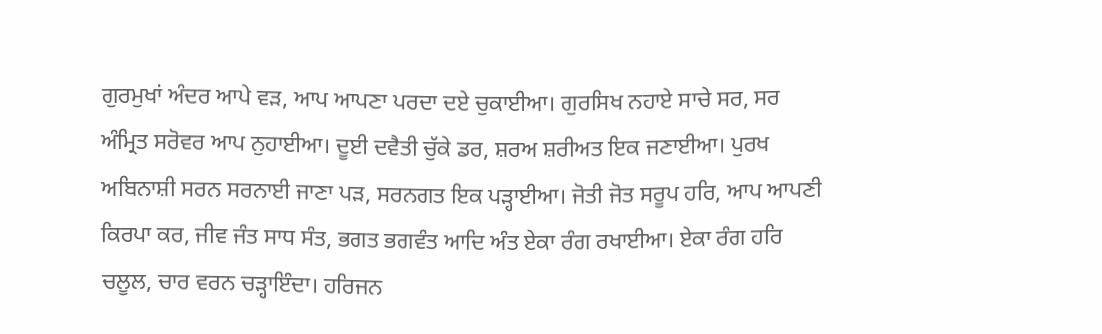ਗੁਰਮੁਖਾਂ ਅੰਦਰ ਆਪੇ ਵੜ, ਆਪ ਆਪਣਾ ਪਰਦਾ ਦਏ ਚੁਕਾਈਆ। ਗੁਰਸਿਖ ਨਹਾਏ ਸਾਚੇ ਸਰ, ਸਰ ਅੰਮ੍ਰਿਤ ਸਰੋਵਰ ਆਪ ਨੁਹਾਈਆ। ਦੂਈ ਦਵੈਤੀ ਚੁੱਕੇ ਡਰ, ਸ਼ਰਅ ਸ਼ਰੀਅਤ ਇਕ ਜਣਾਈਆ। ਪੁਰਖ ਅਬਿਨਾਸ਼ੀ ਸਰਨ ਸਰਨਾਈ ਜਾਣਾ ਪੜ, ਸਰਨਗਤ ਇਕ ਪੜ੍ਹਾਈਆ। ਜੋਤੀ ਜੋਤ ਸਰੂਪ ਹਰਿ, ਆਪ ਆਪਣੀ ਕਿਰਪਾ ਕਰ, ਜੀਵ ਜੰਤ ਸਾਧ ਸੰਤ, ਭਗਤ ਭਗਵੰਤ ਆਦਿ ਅੰਤ ਏਕਾ ਰੰਗ ਰਖਾਈਆ। ਏਕਾ ਰੰਗ ਹਰਿ ਚਲੂਲ, ਚਾਰ ਵਰਨ ਚੜ੍ਹਾਇੰਦਾ। ਹਰਿਜਨ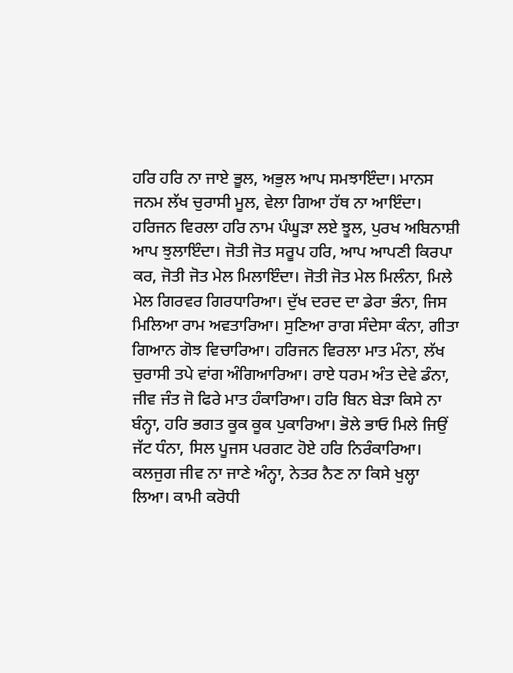ਹਰਿ ਹਰਿ ਨਾ ਜਾਏ ਭੂਲ, ਅਭੁਲ ਆਪ ਸਮਝਾਇੰਦਾ। ਮਾਨਸ ਜਨਮ ਲੱਖ ਚੁਰਾਸੀ ਮੂਲ, ਵੇਲਾ ਗਿਆ ਹੱਥ ਨਾ ਆਇੰਦਾ। ਹਰਿਜਨ ਵਿਰਲਾ ਹਰਿ ਨਾਮ ਪੰਘੂੜਾ ਲਏ ਝੂਲ, ਪੁਰਖ ਅਬਿਨਾਸ਼ੀ ਆਪ ਝੁਲਾਇੰਦਾ। ਜੋਤੀ ਜੋਤ ਸਰੂਪ ਹਰਿ, ਆਪ ਆਪਣੀ ਕਿਰਪਾ ਕਰ, ਜੋਤੀ ਜੋਤ ਮੇਲ ਮਿਲਾਇੰਦਾ। ਜੋਤੀ ਜੋਤ ਮੇਲ ਮਿਲੰਨਾ, ਮਿਲੇ ਮੇਲ ਗਿਰਵਰ ਗਿਰਧਾਰਿਆ। ਦੁੱਖ ਦਰਦ ਦਾ ਡੇਰਾ ਭੰਨਾ, ਜਿਸ ਮਿਲਿਆ ਰਾਮ ਅਵਤਾਰਿਆ। ਸੁਣਿਆ ਰਾਗ ਸੰਦੇਸਾ ਕੰਨਾ, ਗੀਤਾ ਗਿਆਨ ਗੋਝ ਵਿਚਾਰਿਆ। ਹਰਿਜਨ ਵਿਰਲਾ ਮਾਤ ਮੰਨਾ, ਲੱਖ ਚੁਰਾਸੀ ਤਪੇ ਵਾਂਗ ਅੰਗਿਆਰਿਆ। ਰਾਏ ਧਰਮ ਅੰਤ ਦੇਵੇ ਡੰਨਾ, ਜੀਵ ਜੰਤ ਜੋ ਫਿਰੇ ਮਾਤ ਹੰਕਾਰਿਆ। ਹਰਿ ਬਿਨ ਬੇੜਾ ਕਿਸੇ ਨਾ ਬੰਨ੍ਹਾ, ਹਰਿ ਭਗਤ ਕੂਕ ਕੂਕ ਪੁਕਾਰਿਆ। ਭੋਲੇ ਭਾਓ ਮਿਲੇ ਜਿਉਂ ਜੱਟ ਧੰਨਾ, ਸਿਲ ਪੂਜਸ ਪਰਗਟ ਹੋਏ ਹਰਿ ਨਿਰੰਕਾਰਿਆ। ਕਲਜੁਗ ਜੀਵ ਨਾ ਜਾਣੇ ਅੰਨ੍ਹਾ, ਨੇਤਰ ਨੈਣ ਨਾ ਕਿਸੇ ਖੁਲ੍ਹਾ ਲਿਆ। ਕਾਮੀ ਕਰੋਧੀ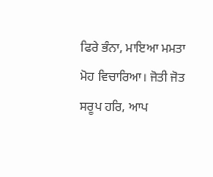ਫਿਰੇ ਭੰਨਾ, ਮਾਇਆ ਮਮਤਾ ਮੋਹ ਵਿਚਾਰਿਆ। ਜੋਤੀ ਜੋਤ ਸਰੂਪ ਹਰਿ, ਆਪ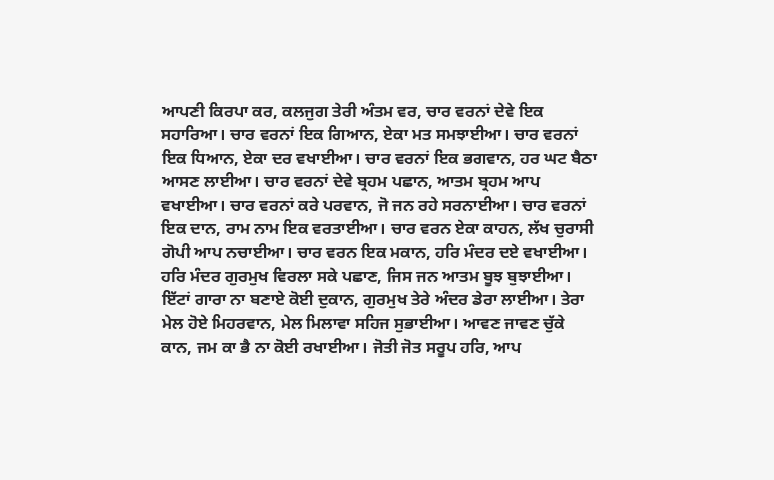ਆਪਣੀ ਕਿਰਪਾ ਕਰ, ਕਲਜੁਗ ਤੇਰੀ ਅੰਤਮ ਵਰ, ਚਾਰ ਵਰਨਾਂ ਦੇਵੇ ਇਕ ਸਹਾਰਿਆ। ਚਾਰ ਵਰਨਾਂ ਇਕ ਗਿਆਨ, ਏਕਾ ਮਤ ਸਮਝਾਈਆ। ਚਾਰ ਵਰਨਾਂ ਇਕ ਧਿਆਨ, ਏਕਾ ਦਰ ਵਖਾਈਆ। ਚਾਰ ਵਰਨਾਂ ਇਕ ਭਗਵਾਨ, ਹਰ ਘਟ ਬੈਠਾ ਆਸਣ ਲਾਈਆ। ਚਾਰ ਵਰਨਾਂ ਦੇਵੇ ਬ੍ਰਹਮ ਪਛਾਨ, ਆਤਮ ਬ੍ਰਹਮ ਆਪ ਵਖਾਈਆ। ਚਾਰ ਵਰਨਾਂ ਕਰੇ ਪਰਵਾਨ, ਜੋ ਜਨ ਰਹੇ ਸਰਨਾਈਆ। ਚਾਰ ਵਰਨਾਂ ਇਕ ਦਾਨ, ਰਾਮ ਨਾਮ ਇਕ ਵਰਤਾਈਆ। ਚਾਰ ਵਰਨ ਏਕਾ ਕਾਹਨ, ਲੱਖ ਚੁਰਾਸੀ ਗੋਪੀ ਆਪ ਨਚਾਈਆ। ਚਾਰ ਵਰਨ ਇਕ ਮਕਾਨ, ਹਰਿ ਮੰਦਰ ਦਏ ਵਖਾਈਆ। ਹਰਿ ਮੰਦਰ ਗੁਰਮੁਖ ਵਿਰਲਾ ਸਕੇ ਪਛਾਣ, ਜਿਸ ਜਨ ਆਤਮ ਬੂਝ ਬੁਝਾਈਆ। ਇੱਟਾਂ ਗਾਰਾ ਨਾ ਬਣਾਏ ਕੋਈ ਦੁਕਾਨ, ਗੁਰਮੁਖ ਤੇਰੇ ਅੰਦਰ ਡੇਰਾ ਲਾਈਆ। ਤੇਰਾ ਮੇਲ ਹੋਏ ਮਿਹਰਵਾਨ, ਮੇਲ ਮਿਲਾਵਾ ਸਹਿਜ ਸੁਭਾਈਆ। ਆਵਣ ਜਾਵਣ ਚੁੱਕੇ ਕਾਨ, ਜਮ ਕਾ ਭੈ ਨਾ ਕੋਈ ਰਖਾਈਆ। ਜੋਤੀ ਜੋਤ ਸਰੂਪ ਹਰਿ, ਆਪ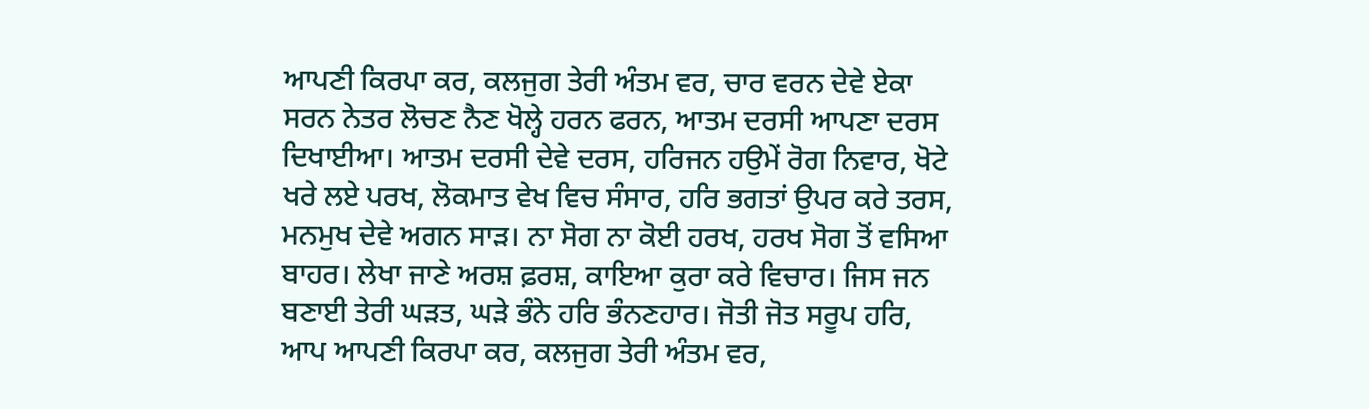ਆਪਣੀ ਕਿਰਪਾ ਕਰ, ਕਲਜੁਗ ਤੇਰੀ ਅੰਤਮ ਵਰ, ਚਾਰ ਵਰਨ ਦੇਵੇ ਏਕਾ ਸਰਨ ਨੇਤਰ ਲੋਚਣ ਨੈਣ ਖੋਲ੍ਹੇ ਹਰਨ ਫਰਨ, ਆਤਮ ਦਰਸੀ ਆਪਣਾ ਦਰਸ ਦਿਖਾਈਆ। ਆਤਮ ਦਰਸੀ ਦੇਵੇ ਦਰਸ, ਹਰਿਜਨ ਹਉਮੇਂ ਰੋਗ ਨਿਵਾਰ, ਖੋਟੇ ਖਰੇ ਲਏ ਪਰਖ, ਲੋਕਮਾਤ ਵੇਖ ਵਿਚ ਸੰਸਾਰ, ਹਰਿ ਭਗਤਾਂ ਉਪਰ ਕਰੇ ਤਰਸ, ਮਨਮੁਖ ਦੇਵੇ ਅਗਨ ਸਾੜ। ਨਾ ਸੋਗ ਨਾ ਕੋਈ ਹਰਖ, ਹਰਖ ਸੋਗ ਤੋਂ ਵਸਿਆ ਬਾਹਰ। ਲੇਖਾ ਜਾਣੇ ਅਰਸ਼ ਫ਼ਰਸ਼, ਕਾਇਆ ਕੁਰਾ ਕਰੇ ਵਿਚਾਰ। ਜਿਸ ਜਨ ਬਣਾਈ ਤੇਰੀ ਘੜਤ, ਘੜੇ ਭੰਨੇ ਹਰਿ ਭੰਨਣਹਾਰ। ਜੋਤੀ ਜੋਤ ਸਰੂਪ ਹਰਿ, ਆਪ ਆਪਣੀ ਕਿਰਪਾ ਕਰ, ਕਲਜੁਗ ਤੇਰੀ ਅੰਤਮ ਵਰ,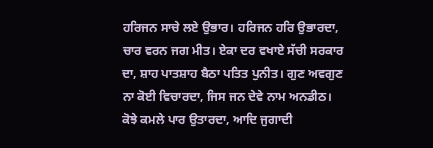ਹਰਿਜਨ ਸਾਚੇ ਲਏ ਉਭਾਰ। ਹਰਿਜਨ ਹਰਿ ਉਭਾਰਦਾ, ਚਾਰ ਵਰਨ ਜਗ ਮੀਤ। ਏਕਾ ਦਰ ਵਖਾਏ ਸੱਚੀ ਸਰਕਾਰ ਦਾ, ਸ਼ਾਹ ਪਾਤਸ਼ਾਹ ਬੈਠਾ ਪਤਿਤ ਪੁਨੀਤ। ਗੁਣ ਅਵਗੁਣ ਨਾ ਕੋਈ ਵਿਚਾਰਦਾ, ਜਿਸ ਜਨ ਦੇਵੇ ਨਾਮ ਅਨਡੀਠ। ਕੋਝੇ ਕਮਲੇ ਪਾਰ ਉਤਾਰਦਾ, ਆਦਿ ਜੁਗਾਦੀ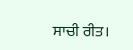ਸਾਚੀ ਰੀਤ।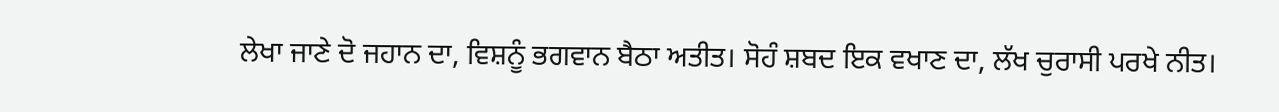ਲੇਖਾ ਜਾਣੇ ਦੋ ਜਹਾਨ ਦਾ, ਵਿਸ਼ਨੂੰ ਭਗਵਾਨ ਬੈਠਾ ਅਤੀਤ। ਸੋਹੰ ਸ਼ਬਦ ਇਕ ਵਖਾਣ ਦਾ, ਲੱਖ ਚੁਰਾਸੀ ਪਰਖੇ ਨੀਤ।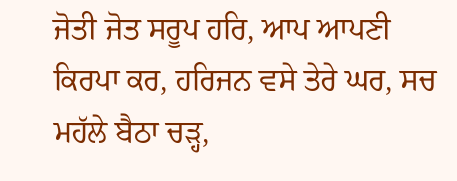ਜੋਤੀ ਜੋਤ ਸਰੂਪ ਹਰਿ, ਆਪ ਆਪਣੀ ਕਿਰਪਾ ਕਰ, ਹਰਿਜਨ ਵਸੇ ਤੇਰੇ ਘਰ, ਸਚ ਮਹੱਲੇ ਬੈਠਾ ਚੜ੍ਹ,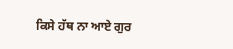ਕਿਸੇ ਹੱਥ ਨਾ ਆਏ ਗੁਰ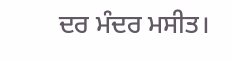ਦਰ ਮੰਦਰ ਮਸੀਤ।